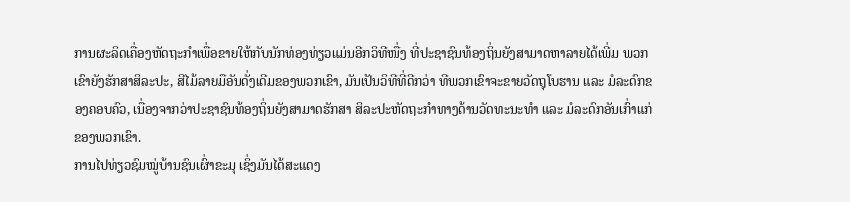ການຜະລິດເຄື່ອງຫັດຖະກຳເພື່ອຂາຍໃຫ້ກັບນັກທ່ອງທ່ຽວແມ່ນອີກວິທີໜື່ງ ທີ່ປະຊາຊົນທ້ອງຖິ່ນຍັງສາມາດຫາລາຍໄດ້ເພີ່ມ ພວກເຂົາຍັງຮັກສາສິລະປະ, ສີໄມ້ລາຍມືອັນດັ່ງເດີມຂອງພວກເຂົາ, ມັນເປັນວິທີທີ່ດີກວ່າ ທີພວກເຂົາຈະຂາຍວັດຖຸໂບຮານ ແລະ ມໍລະດົກຂອງຄອບຄົວ, ເນື່ອງຈາກວ່າປະຊາຊົນທ້ອງຖິ່ນຍັງສາມາດຮັກສາ ສິລະປະຫັດຖະກຳທາງດ້ານວັດທະນະທຳ ແລະ ມໍລະດົກອັນເກົ່າແກ່ຂອງພວກເຂົາ.
ການໄປທ່ຽວຊົມໝູ່ບ້ານຊົນເຜົ່າຂະມຸ ເຊິ່ງມັນໄດ້ສະແດງ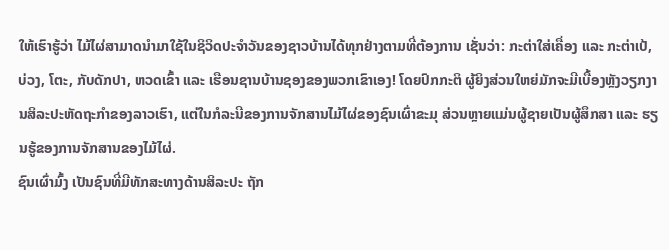ໃຫ້ເຮົາຮູ້ວ່າ ໄມ້ໄຜ່ສາມາດນຳມາໃຊ້ໃນຊິວິດປະຈຳວັນຂອງຊາວບ້ານໄດ້ທຸກຢ່າງຕາມທີ່ຕ້ອງການ ເຊັ່ນວ່າ: ກະຕ່າໃສ່ເຄື່ອງ ແລະ ກະຕ່າເປ້, ບ່ວງ, ໂຕະ, ກັບດັກປາ, ຫວດເຂົ້າ ແລະ ເຮືອນຊານບ້ານຊອງຂອງພວກເຂົາເອງ! ໂດຍປົກກະຕິ ຜູ້ຍິງສ່ວນໃຫຍ່ມັກຈະມີເບື້ອງຫຼັງວຽກງານສິລະປະຫັດຖະກຳຂອງລາວເຮົາ, ແຕ່ໃນກໍລະນີຂອງການຈັກສານໄມ້ໄຜ່ຂອງຊົນເຜົ່າຂະມຸ ສ່ວນຫຼາຍແມ່ນຜູ້ຊາຍເປັນຜູ້ສຶກສາ ແລະ ຮຽນຮູ້ຂອງການຈັກສານຂອງໄມ້ໄຜ່.
ຊົນເຜົ່າມົ້ງ ເປັນຊົນທີ່ມີທັກສະທາງດ້ານສິລະປະ ຖັກ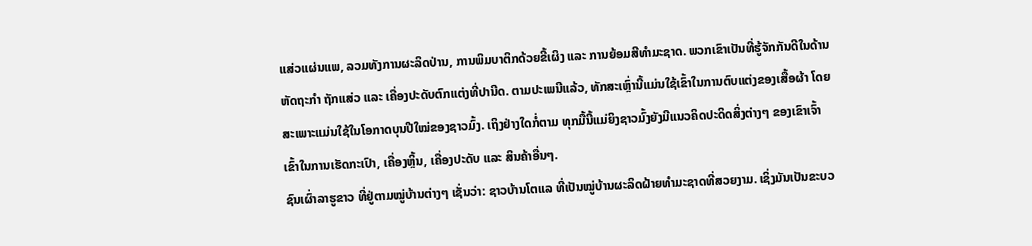ແສ່ວແຜ່ນແພ, ລວມທັງການຜະລິດປ່ານ, ການພິມບາຕິກດ້ວຍຂີ້ເຜິງ ແລະ ການຍ້ອມສີທຳມະຊາດ. ພວກເຂົາເປັນທີ່ຮູ້ຈັກກັນດີໃນດ້ານຫັດຖະກຳ ຖັກແສ່ວ ແລະ ເຄື່ອງປະດັບຕົກແຕ່ງທີ່ປານີດ. ຕາມປະເພນີແລ້ວ, ທັກສະເຫຼົ່ານີ້ແມ່ນໃຊ້ເຂົ້າໃນການຕົບແຕ່ງຂອງເສື້ອຜ້າ ໂດຍສະເພາະແມ່ນໃຊ້ໃນໂອກາດບຸນປີໃໝ່ຂອງຊາວມົ້ງ. ເຖິງຢ່າງໃດກໍ່ຕາມ ທຸກມື້ນີ້ແມ່ຍິງຊາວມົ້ງຍັງມີແນວຄິດປະດິດສິ່ງຕ່າງໆ ຂອງເຂົາເຈົ້າເຂົ້າໃນການເຮັດກະເປົາ, ເຄື່ອງຫຼິ້ນ, ເຄື່ອງປະດັບ ແລະ ສິນຄ້າອື່ນໆ.
ຊົນເຜົ່າລາຮູຂາວ ທີ່ຢູ່ຕາມໝູ່ບ້ານຕ່າງໆ ເຊັ່ນວ່າ: ຊາວບ້ານໂຕແລ ທີ່ເປັນໝູ່ບ້ານຜະລິດຝ້າຍທຳມະຊາດທີ່ສວຍງາມ. ເຊິ່ງມັນເປັນຂະບວ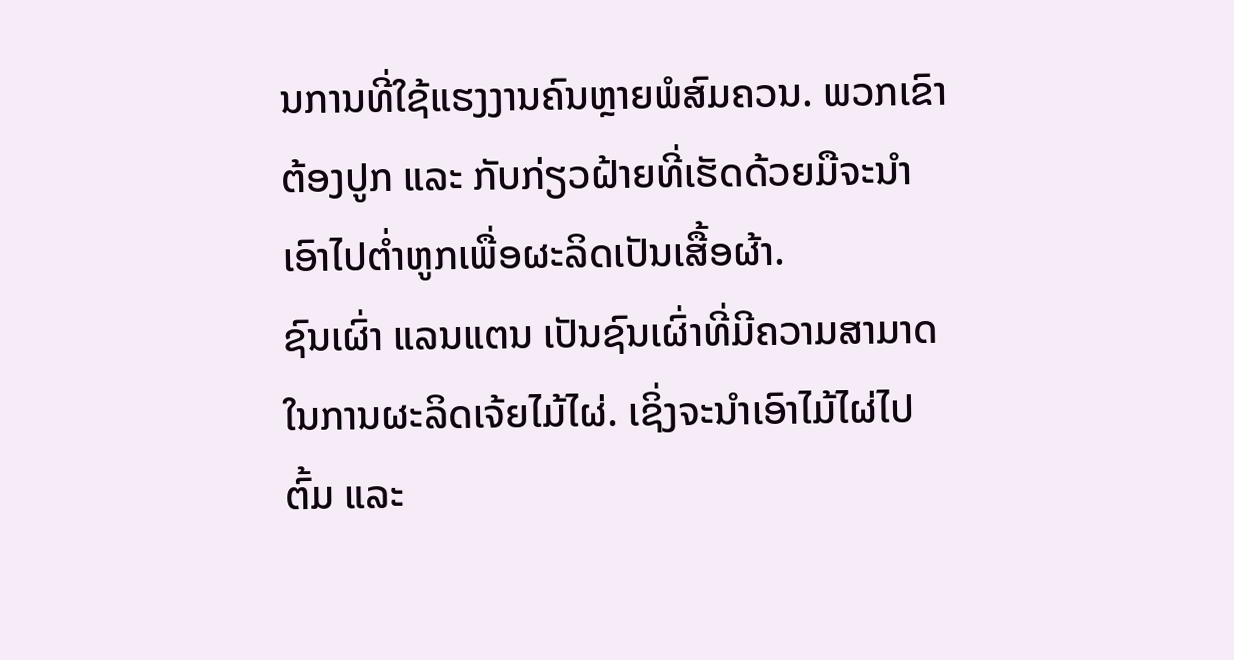ນການທີ່ໃຊ້ແຮງງານຄົນຫຼາຍພໍສົມຄວນ. ພວກເຂົາຕ້ອງປູກ ແລະ ກັບກ່ຽວຝ້າຍທີ່ເຮັດດ້ວຍມືຈະນຳເອົາໄປຕ່ຳຫູກເພື່ອຜະລິດເປັນເສື້ອຜ້າ.
ຊົນເຜົ່າ ແລນແຕນ ເປັນຊົນເຜົ່າທີ່ມີຄວາມສາມາດໃນການຜະລິດເຈ້ຍໄມ້ໄຜ່. ເຊິ່ງຈະນຳເອົາໄມ້ໄຜ່ໄປຕົ້ມ ແລະ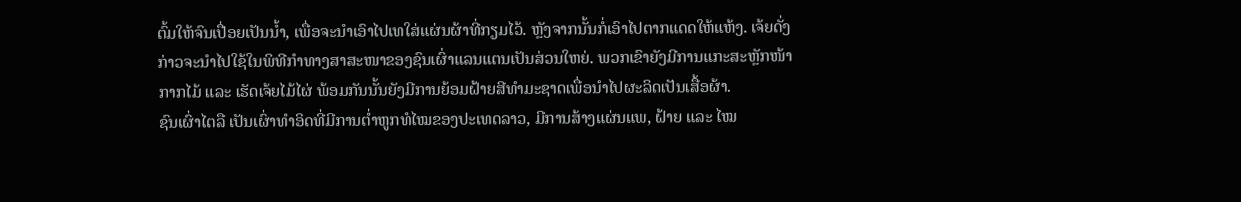ຕົ້ມໃຫ້ຈົນເປື່ອຍເປັນນ້ຳ, ເພື່ອຈະນຳເອົາໄປເທໃສ່ແຜ່ນຜ້າທີ່ກຽມໄວ້. ຫຼັງຈາກນັ້ນກໍ່ເອົາໄປຕາກແດດໃຫ້ແຫ້ງ. ເຈ້ຍດັ່ງກ່າວຈະນຳໄປໃຊ້ໃນພິທີກຳທາງສາສະໜາຂອງຊົນເຜົ່າແລນແຕນເປັນສ່ວນໃຫຍ່. ພວກເຂົາຍັງມີການແກະສະຫຼັກໜ້າກາກໄມ້ ແລະ ເຮັດເຈ້ຍໄມ້ໄຜ່ ພ້ອມກັນນັ້ນຍັງມີການຍ້ອມຝ້າຍສີທຳມະຊາດເພື່ອນຳໄປຜະລິດເປັນເສື້ອຜ້າ.
ຊົນເຜົ່າໄຕລື ເປັນເຜົ່າທຳອິດທີ່ມີການຕ່ຳຫູກທໍໄໝຂອງປະເທດລາວ, ມີການສ້າງແຜ່ນແພ, ຝ້າຍ ແລະ ໄໝ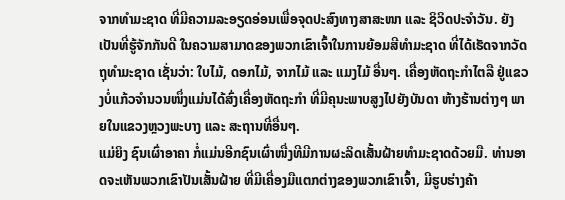ຈາກທຳມະຊາດ ທີ່ມີຄວາມລະອຽດອ່ອນເພື່ອຈຸດປະສົງທາງສາສະໜາ ແລະ ຊິວິດປະຈຳວັນ. ຍັງເປັນທີ່ຮູ້ຈັກກັນດີ ໃນຄວາມສາມາດຂອງພວກເຂົາເຈົ້າໃນການຍ້ອມສີທຳມະຊາດ ທີ່ໄດ້ເຮັດຈາກວັດຖຸທຳມະຊາດ ເຊັ່ນວ່າ: ໃບໄມ້, ດອກໄມ້, ຈາກໄມ້ ແລະ ແມງໄມ້ ອື່ນໆ. ເຄື່ອງຫັດຖະກຳໄຕລື ຢູ່ແຂວງບໍ່ແກ້ວຈຳນວນໜຶ່ງແມ່ນໄດ້ສົ່ງເຄື່ອງຫັດຖະກຳ ທີ່ມີຄຸນະພາບສູງໄປຍັງບັນດາ ຫ້າງຮ້ານຕ່າງໆ ພາຍໃນແຂວງຫຼວງພະບາງ ແລະ ສະຖານທີ່ອື່ນໆ.
ແມ່ຍິງ ຊົນເຜົ່າອາຄາ ກໍ່ແມ່ນອີກຊົນເຜົ່າໜື່ງທີມີການຜະລິດເສັ້ນຝ້າຍທຳມະຊາດດ້ວຍມື. ທ່ານອາດຈະເຫັນພວກເຂົາປັນເສັ້ນຝ້າຍ ທີ່ມີເຄື່ອງມືແຕກຕ່າງຂອງພວກເຂົາເຈົ້າ, ມີຮູບຮ່າງຄ້າ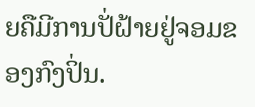ຍຄືມີການປັ່ຝ້າຍຢູ່ຈອມຂອງກົງປິ່ນ.